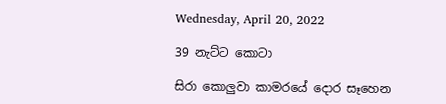Wednesday, April 20, 2022

39 නැට්ට කොටා

සිරා කොලුවා කාමරයේ දොර සෑහෙන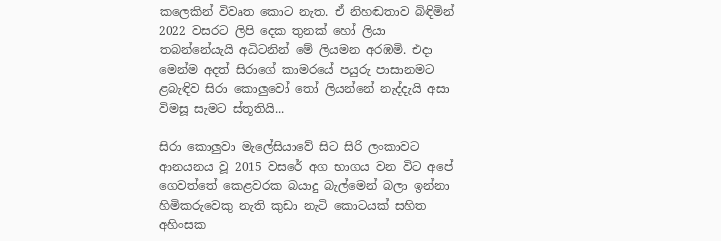කලෙකින් විවෘත කොට නැත. ඒ නිහඬතාව බිඳිමින් 2022 වසරට ලිපි දෙක තුනක් හෝ ලියා තබන්නේයැයි අධිටනින් මේ ලියමන අරඹමි. එදා මෙන්ම අදත් සිරාගේ කාමරයේ පයුරු පාසානමට ළබැඳිව සිරා කොලුවෝ තෝ ලියන්නේ නැද්දැයි අසා විමසූ සැමට ස්තූතියි...

සිරා කොලුවා මැලේසියාවේ සිට සිරි ලංකාවට ආනයනය වූ 2015 වසරේ අග භාගය වන විට අපේ ගෙවත්තේ කෙළවරක බයාදු බැල්මෙන් බලා ඉන්නා හිමිකරුවෙකු නැති කුඩා නැටි කොටයක් සහිත අහිංසක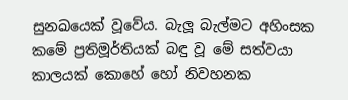සුනඛයෙක් වූවේය. බැලූ බැල්මට අහිංසක කමේ ප්‍ර‍තිමූර්තියක් බඳු වූ මේ සත්වයා කාලයක් කොහේ හෝ නිවහනක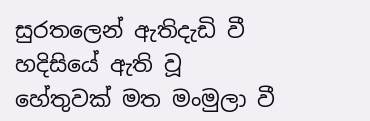සුරතලෙන් ඇතිදැඩි වී හදිසියේ ඇති වූ හේතුවක් මත මංමුලා වී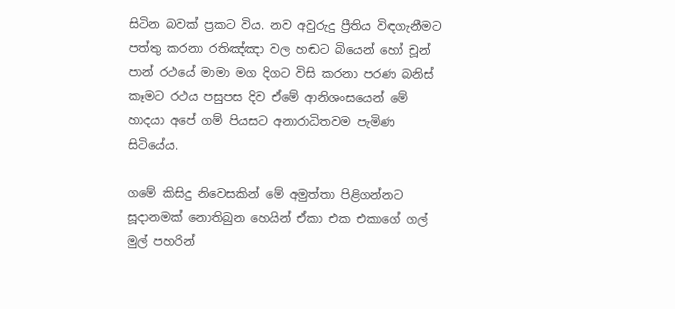සිටින බවක් ප්‍ර‍කට විය. නව අවුරුදු ප්‍රීතිය විඳගැනීමට පත්තු කරනා රතිඤ්ඤා වල හඬට බියෙන් හෝ චූන් පාන් රථයේ මාමා මග දිගට විසි කරනා පරණ බනිස් කෑමට රථය පසුපස දිව ඒමේ ආනිශංසයෙන් මේ හාදයා අපේ ගම් පියසට අනාරාධිතවම පැමිණ සිටියේය.

ගමේ කිසිදු නිවෙසකින් මේ අමුත්තා පිළිගන්නට සූදානමක් නොතිබුන හෙයින් ඒකා එක එකාගේ ගල් මුල් පහරින්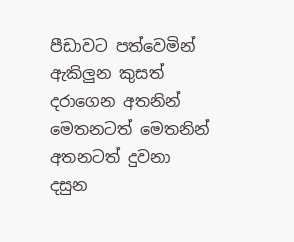පීඩාවට පත්වෙමින් ඇකිලුන කුසත් දරාගෙන අතනින් මෙතනටත් මෙතනින් අතනටත් දුවනා දසුන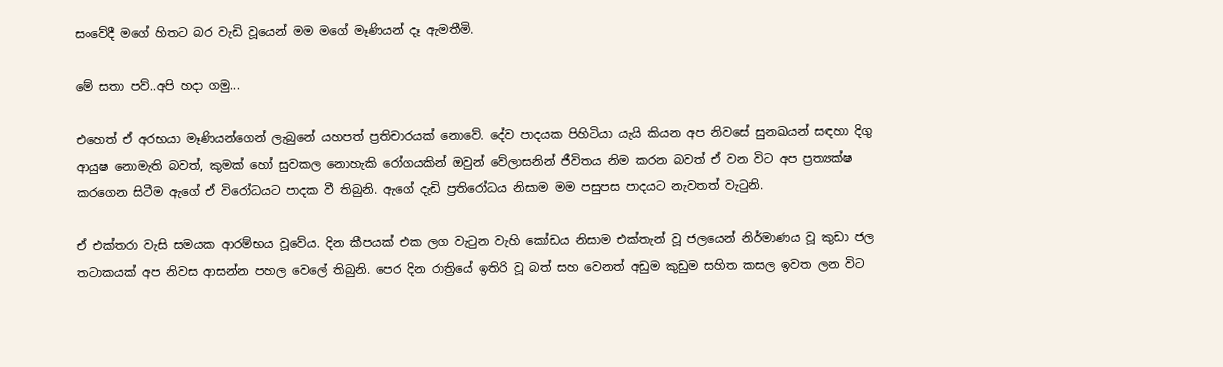සංවේදී මගේ හිතට බර වැඩි වූයෙන් මම මගේ මෑණියන් දෑ ඇමතීමි.

මේ සතා පව්..අපි හදා ගමු...

එහෙත් ඒ අරභයා මෑණියන්ගෙන් ලැබුනේ යහපත් ප්‍ර‍තිචාරයක් නොවේ. දේව පාදයක පිහිටියා යැයි කියන අප නිවසේ සුනඛයන් සඳහා දිගු ආයුෂ නොමැති බවත්, කුමක් හෝ සුවකල නොහැකි රෝගයකින් ඔවුන් වේලාසනින් ජීවිතය නිම කරන බවත් ඒ වන විට අප ප්‍ර‍ත්‍යක්ෂ කරගෙන සිටීම ඇගේ ඒ විරෝධයට පාදක වී තිබුනි. ඇගේ දැඩි ප්‍රතිරෝධය නිසාම මම පසුපස පාදයට නැවතත් වැටුනි.

ඒ එක්තරා වැසි සමයක ආරම්භය වූවේය. දින කීපයක් එක ලග වැටුන වැහි කෝඩය නිසාම එක්තැන් වූ ජලයෙන් නිර්මාණය වූ කුඩා ජල තටාකයක් අප නිවස ආසන්න පහල වෙලේ තිබුනි. පෙර දින රාත්‍රියේ ඉතිරි වූ බත් සහ වෙනත් අඩුම කුඩුම සහිත කසල ඉවත ලන විට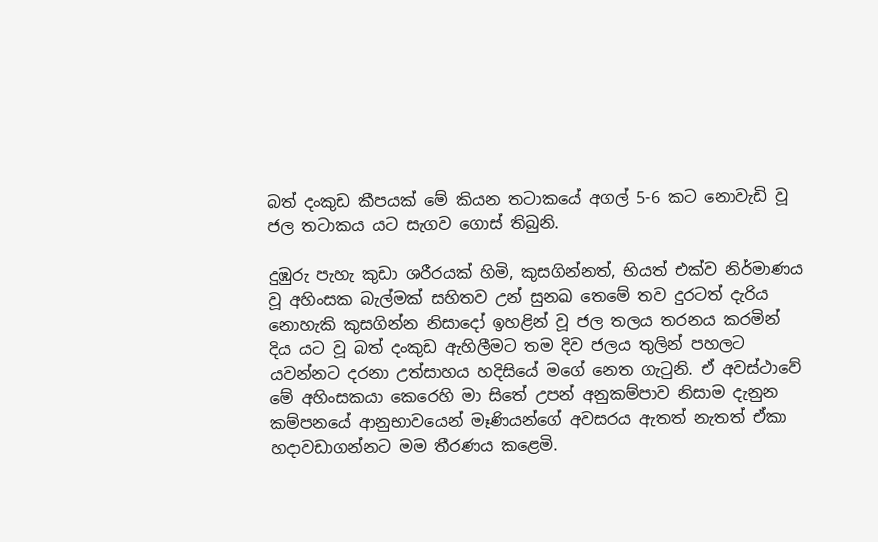බත් දංකුඩ කීපයක් මේ කියන තටාකයේ අගල් 5-6 කට නොවැඩි වූ ජල තටාකය යට සැගව ගොස් තිබුනි.

දුඹුරු පැහැ කුඩා ශරීරයක් හිමි, කුසගින්නත්, භියත් එක්ව නිර්මාණය වූ අහිංසක බැල්මක් සහිතව උන් සුනඛ තෙමේ තව දුරටත් දැරිය නොහැකි කුසගින්න නිසාදෝ ඉහළින් වූ ජල තලය තරනය කරමින් දිය යට වූ බත් දංකුඩ ඇහිලීමට තම දිව ජලය තුලින් පහලට යවන්නට දරනා උත්සාහය හදිසියේ මගේ නෙත ගැටුනි. ඒ අවස්ථාවේ මේ අහිංසකයා කෙරෙහි මා සිතේ උපන් අනුකම්පාව නිසාම දැනුන කම්පනයේ ආනුභාවයෙන් මෑණියන්ගේ අවසරය ඇතත් නැතත් ඒකා හදාවඩාගන්නට මම තීරණය කළෙමි.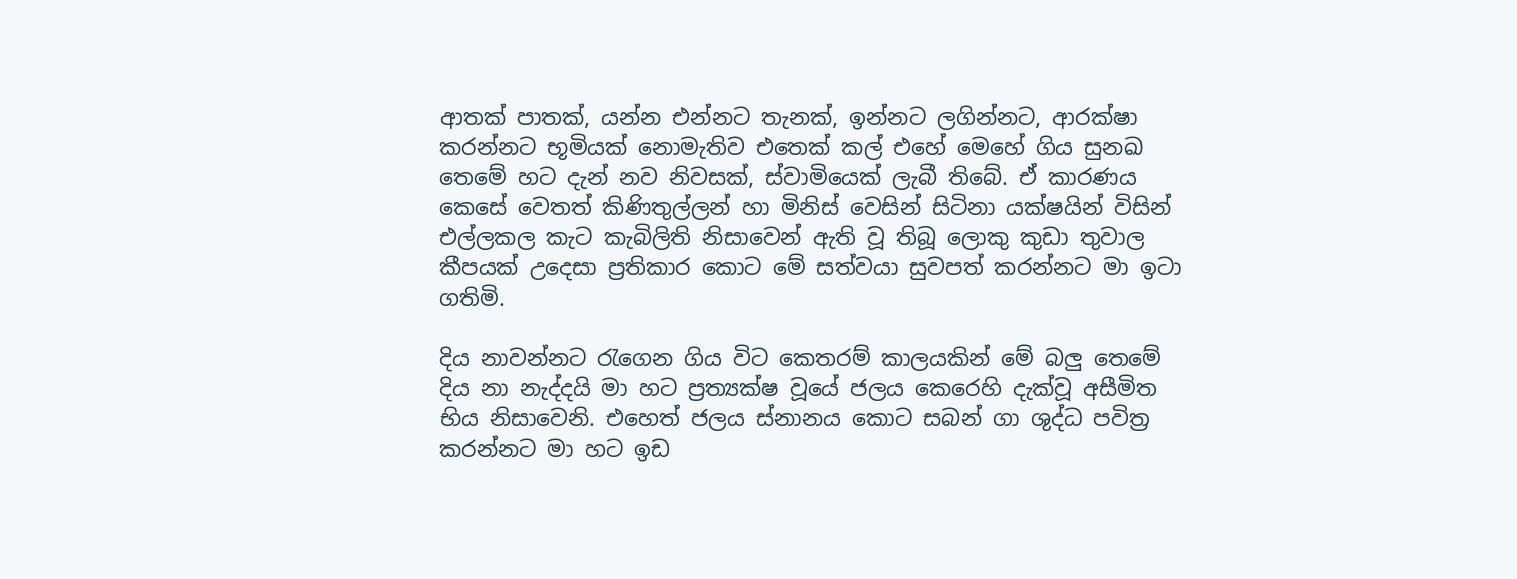ආතක් පාතක්, යන්න එන්නට තැනක්, ඉන්නට ලගින්නට, ආරක්ෂා කරන්නට භූමියක් නොමැතිව එතෙක් කල් එහේ මෙහේ ගිය සුනඛ තෙමේ හට දැන් නව නිවසක්, ස්වාමියෙක් ලැබී තිබේ. ඒ කාරණය කෙසේ වෙතත් කිණිතුල්ලන් හා මිනිස් වෙසින් සිටිනා යක්ෂයින් විසින් එල්ලකල කැට කැබිලිති නිසාවෙන් ඇති වූ තිබූ ලොකු කුඩා තුවාල කීපයක් උදෙසා ප්‍ර‍තිකාර කොට මේ සත්වයා සුවපත් කරන්නට මා ඉටා ගතිමි.

දිය නාවන්නට රැගෙන ගිය විට කෙතරම් කාලයකින් මේ බලු තෙමේ දිය නා නැද්දයි මා හට ප්‍ර‍ත්‍යක්ෂ වූයේ ජලය කෙරෙහි දැක්වූ අසීමිත භිය නිසාවෙනි. එහෙත් ජලය ස්නානය කොට සබන් ගා ශුද්ධ පවිත්‍ර‍ කරන්නට මා හට ඉඩ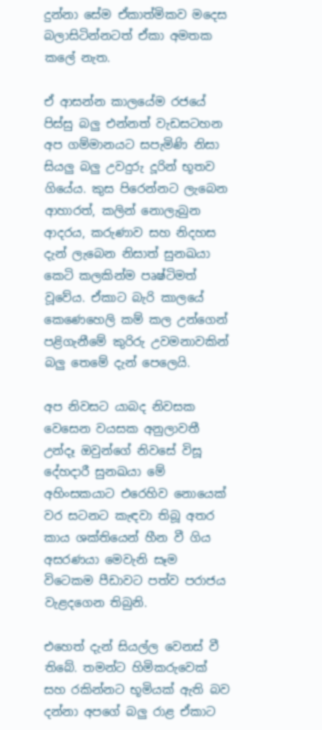දුන්නා සේම ඒකාත්මිකව මදෙස බලාසිටින්නටත් ඒකා අමතක කලේ නැත.

ඒ ආසන්න කාලයේම රජයේ පිස්සු බලු එන්නත් වැඩසටහන අප ගම්මානයට සපැමිණි නිසා සියලු බලු උවදුරු දූරින් භූතව ගියේය. කුස පිරෙන්නට ලැබෙන ආහාරත්, කලින් නොලැබුන ආදරය, කරුණාව සහ නිදහස දැන් ලැබෙන නිසාත් සුනඛයා කෙටි කලකින්ම පෘෂ්ටිමත් වූවේය. ඒකාට බැරි කාලයේ කෙණෙහෙලි කම් කල උන්ගෙන් පළිගැනීමේ කුරිරු උවමනාවකින් බලු තෙමේ දැන් පෙලෙයි.

අප නිවසට යාබද නිවසක වෙසෙන වයසක අනුලාවතී උන්දෑ ඔවුන්ගේ නිවසේ විසූ දේහදාරී සුනඛයා මේ අහිංසකයාට එරෙහිව නොයෙක් වර සටනට කැඳවා තිබූ අතර කාය ශක්තියෙන් හීන වී ගිය අසරණයා මෙවැනි සෑම විටෙකම පීඩාවට පත්ව පරාජය වැළදගෙන තිබුනි.

එහෙත් දැන් සියල්ල වෙනස් වී තිබේ. තමන්ට හිමිකරුවෙක් සහ රකින්නට භූමියක් ඇති බව දන්නා අපගේ බලු රාළ ඒකාට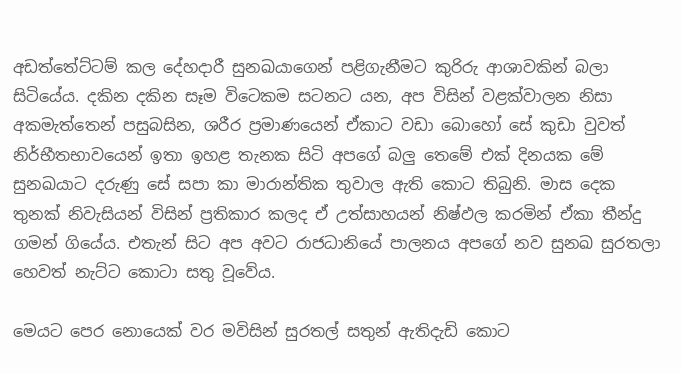අඩත්තේට්ටම් කල දේහදාරී සුනඛයාගෙන් පළිගැනීමට කුරිරු ආශාවකින් බලා සිටියේය. දකින දකින සෑම විටෙකම සටනට යන, අප විසින් වළක්වාලන නිසා අකමැත්තෙන් පසුබසින, ශරීර ප්‍රමාණයෙන් ඒකාට වඩා බොහෝ සේ කුඩා වුවත් නිර්භීතභාවයෙන් ඉතා ඉහළ තැනක සිටි අපගේ බලු තෙමේ එක් දිනයක මේ සුනඛයාට දරුණු සේ සපා කා මාරාන්තික තුවාල ඇති කොට තිබුනි. මාස දෙක තුනක් නිවැසියන් විසින් ප්‍රතිකාර කලද ඒ උත්සාහයන් නිෂ්ඵල කරමින් ඒකා තීන්දු ගමන් ගියේය. එතැන් සිට අප අවට රාජධානියේ පාලනය අපගේ නව සුනඛ සුරතලා හෙවත් නැට්ට කොටා සතු වූවේය.

මෙයට පෙර නොයෙක් වර මවිසින් සුරතල් සතුන් ඇතිදැඩි කොට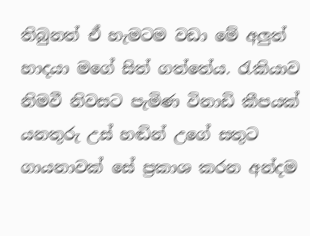තිබුනත් ඒ හැමටම වඩා මේ අලුත් හාදයා මගේ සිත් ගත්තේය. රැකියාව නිමවී නිවසට පැමිණ විනාඩි කීපයක් යනතුරු උස් හඬින් උගේ සතුට ගායනාවක් සේ ප්‍රකාශ කරන අන්දම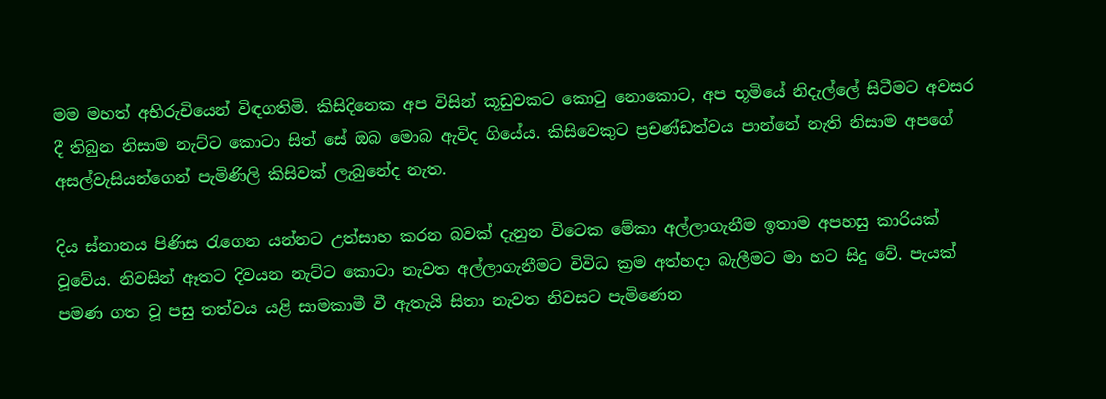මම මහත් අභිරුචියෙන් විඳගතිමි. කිසිදිනෙක අප විසින් කූඩුවකට කොටු නොකොට, අප භූමියේ නිදැල්ලේ සිටීමට අවසර දී තිබුන නිසාම නැට්ට කොටා සිත් සේ ඔබ මොබ ඇවිද ගියේය. කිසිවෙකුට ප්‍රචණ්ඩත්වය පාන්නේ නැති නිසාම අපගේ අසල්වැසියන්ගෙන් පැමිණිලි කිසිවක් ලැබුනේද නැත.

දිය ස්නානය පිණිස රැගෙන යන්නට උත්සාහ කරන බවක් දැනුන විටෙක මේකා අල්ලාගැනීම ඉතාම අපහසු කාරියක් වූවේය. නිවසින් ඈතට දිවයන නැට්ට කොටා නැවත අල්ලාගැනීමට විවිධ ක්‍රම අත්හදා බැලීමට මා හට සිදු වේ. පැයක් පමණ ගත වූ පසු තත්වය යළි සාමකාමී වී ඇතැයි සිතා නැවත නිවසට පැමිණෙන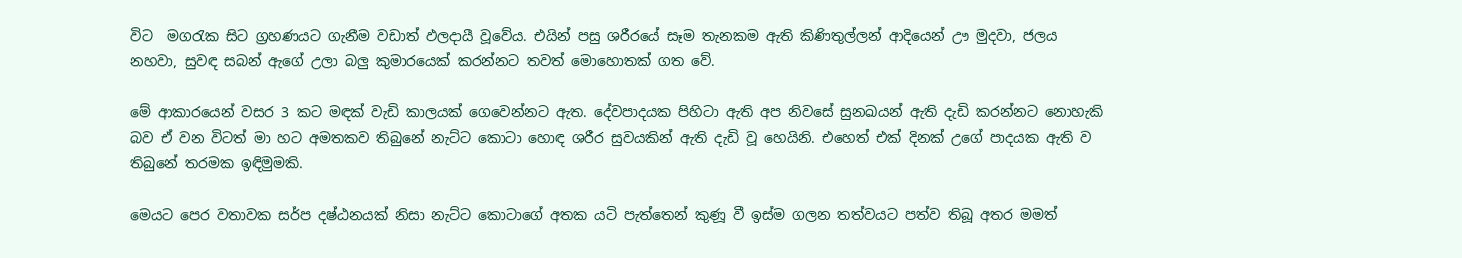විට  මගරැක සිට ග්‍රහණයට ගැනීම වඩාත් ඵලදායී වූවේය. එයින් පසු ශරීරයේ සෑම තැනකම ඇති කිණිතුල්ලන් ආදියෙන් ඌ මුදවා, ජලය නහවා, සුවඳ සබන් ඇගේ උලා බලු කුමාරයෙක් කරන්නට තවත් මොහොතක් ගත වේ.

මේ ආකාරයෙන් වසර 3 කට මඳක් වැඩි කාලයක් ගෙවෙන්නට ඇත. දේවපාදයක පිහිටා ඇති අප නිවසේ සුනඛයන් ඇති දැඩි කරන්නට නොහැකි බව ඒ වන විටත් මා හට අමතකව තිබුනේ නැට්ට කොටා හොඳ ශරීර සුවයකින් ඇති දැඩි වූ හෙයිනි. එහෙත් එක් දිනක් උගේ පාදයක ඇති ව තිබුනේ තරමක ඉඳිමුමකි.

මෙයට පෙර වතාවක සර්ප දෂ්ඨනයක් නිසා නැට්ට කොටාගේ අතක යටි පැත්තෙන් කුණූ වී ඉස්ම ගලන තත්වයට පත්ව තිබූ අතර මමත්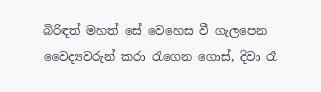බිරිඳත් මහත් සේ වෙහෙස වී ගැලපෙන වෛද්‍යවරුන් කරා රැගෙන ගොස්, දිවා රෑ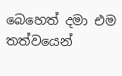බෙහෙත් දමා එම තත්වයෙන්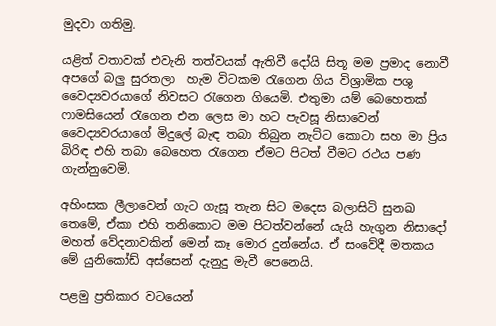මුදවා ගතිමු.

යළිත් වතාවක් එවැනි තත්වයක් ඇතිවී දෝයි සිතූ මම ප්‍රමාද නොවී අපගේ බලු සුරතලා  හැම විටකම රැගෙන ගිය විශ්‍රාමික පශු වෛද්‍යවරයාගේ නිවසට රැගෙන ගියෙමි. එතුමා යම් බෙහෙතක් ෆාමසියෙන් රැගෙන එන ලෙස මා හට පැවසූ නිසාවෙන් වෛද්‍යවරයාගේ මිදුලේ බැඳ තබා තිබුන නැට්ට කොටා සහ මා ප්‍රිය බිරිඳ එහි තබා බෙහෙත රැගෙන ඒමට පිටත් වීමට රථය පණ ගැන්නුවෙමි.

අහිංසක ලීලාවෙන් ගැට ගැසූ තැන සිට මදෙස බලාසිටි සුනඛ තෙමේ, ඒකා එහි තනිකොට මම පිටත්වන්නේ යැයි හැගුන නිසාදෝ මහත් වේදනාවකින් මෙන් කෑ මොර දුන්නේය. ඒ සංවේදී මතකය මේ යුනිකෝඩ් අස්සෙන් දැනුදු මැවී පෙනෙයි.

පළමු ප්‍රතිකාර වටයෙන්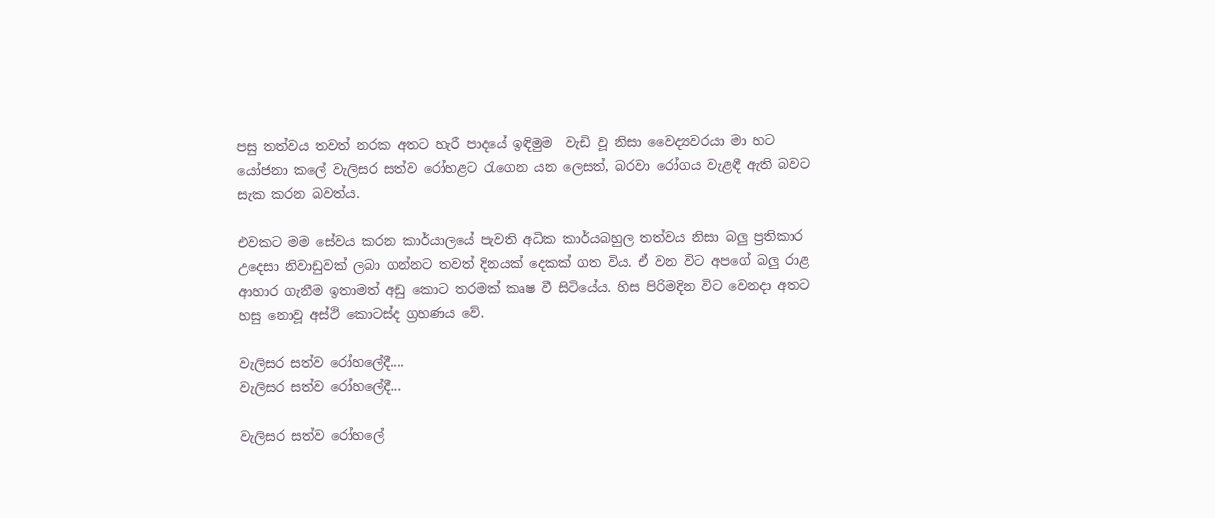පසු තත්වය තවත් නරක අතට හැරී පාදයේ ඉඳිමුම  වැඩි වූ නිසා වෛද්‍යවරයා මා හට යෝජනා කලේ වැලිසර සත්ව රෝහළට රැගෙන යන ලෙසත්, බරවා රෝගය වැළඳී ඇති බවට සැක කරන බවත්ය.

එවකට මම සේවය කරන කාර්යාලයේ පැවති අධික කාර්යබහුල තත්වය නිසා බලු ප්‍රතිකාර උදෙසා නිවාඩුවක් ලබා ගන්නට තවත් දිනයක් දෙකක් ගත විය. ඒ වන විට අපගේ බලු රාළ ආහාර ගැනීම ඉතාමත් අඩු කොට තරමක් කෘෂ වී සිටියේය. හිස පිරිමදින විට වෙනදා අතට හසු නොවූ අස්ථි කොටස්ද ග්‍රහණය වේ.

වැලිසර සත්ව රෝහලේදී....
වැලිසර සත්ව රෝහලේදී...

වැලිසර සත්ව රෝහලේ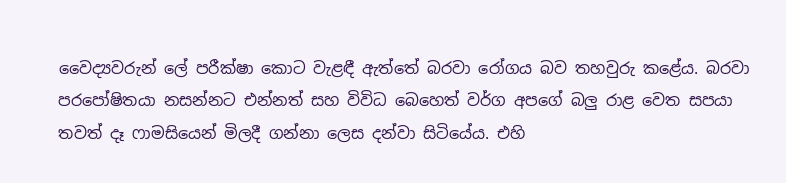වෛද්‍යවරුන් ලේ පරීක්ෂා කොට වැළඳී ඇත්තේ බරවා රෝගය බව තහවුරු කළේය. බරවා පරපෝෂිතයා නසන්නට එන්නත් සහ විවිධ බෙහෙත් වර්ග අපගේ බලු රාළ වෙත සපයා තවත් දෑ ෆාමසියෙන් මිලදී ගන්නා ලෙස දන්වා සිටියේය. එහි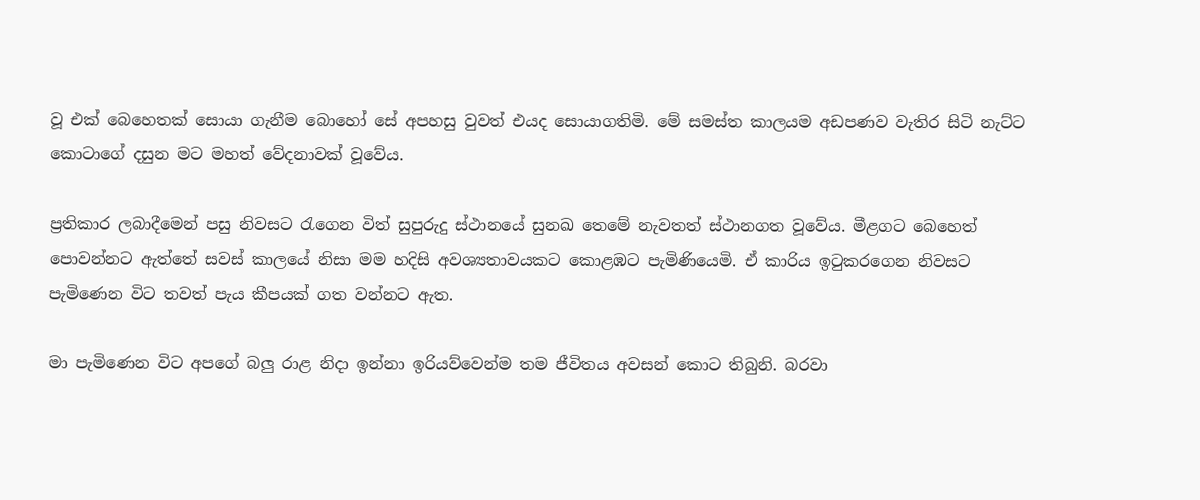වූ එක් බෙහෙතක් සොයා ගැනීම බොහෝ සේ අපහසු වුවත් එයද සොයාගතිමි. මේ සමස්ත කාලයම අඩපණව වැතිර සිටි නැට්ට කොටාගේ දසුන මට මහත් වේදනාවක් වූවේය.

ප්‍රතිකාර ලබාදීමෙන් පසු නිවසට රැගෙන විත් සුපුරුදු ස්ථානයේ සුනඛ තෙමේ නැවතත් ස්ථානගත වූවේය. මීළගට බෙහෙත් පොවන්නට ඇත්තේ සවස් කාලයේ නිසා මම හදිසි අවශ්‍යතාවයකට කොළඹට පැමිණියෙමි. ඒ කාරිය ඉටුකරගෙන නිවසට පැමිණෙන විට තවත් පැය කීපයක් ගත වන්නට ඇත.

මා පැමිණෙන විට අපගේ බලු රාළ නිදා ඉන්නා ඉරියව්වෙන්ම තම ජීවිතය අවසන් කොට තිබුනි. බරවා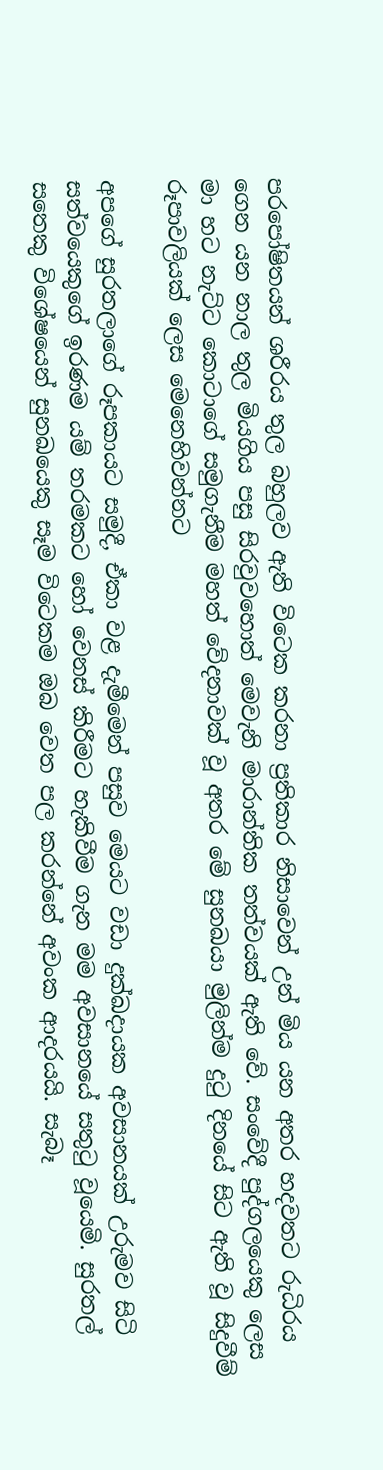පරපෝෂිතයන් ශරීරය තුල බහුලව ඇති විටෙක කරනා ප්‍රතිකාර නිසාවෙන් උන් මිය යන අතර හදවතට රුධිරය ගෙන යන නාල තුල මියගිය පසු සිරවුවහොත් මෙවැනි මාරාන්තික තත්වයක් ඇති වේ. සංවේදී පුද්ගලයෙකු ලෙස මා හට නැට්ට කොටාගේ සමුගැනීම මහත් වේදනාවක් වූ අතර මේ සුනඛයා මුලින්ම දුටු දිනයේ සිට ඇති වූ සිදුවීම් රූපාවලියක් ලෙස මෙනෙහිවන්නට

අපගේ සුරතලාගේ රූපකායට සමුදී, ඒකා වළ දැමීමෙන් පසුව මෙයට වඩා දුක්ඛදායක අවසානයක් උරුමව සිටි සත්වයෙකුගේ ඉරණම යම් තරමකට හෝ වෙනස් කිරීමට හැකිවීම ගැන මම අවසානයේ සතුටු වූයෙමි. සුරතල් සතෙකු විශේෂයෙන් සුනඛයෙකු සෑම විටෙකම ඔබ වෙත පල කරන්නේ අවංක ආදරයයි. සැබෑ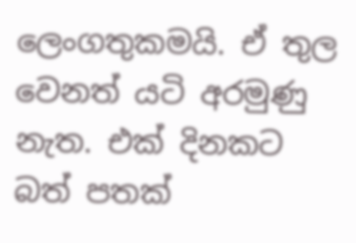ලෙංගතුකමයි. ඒ තුල වෙනත් යටි අරමුණු නැත. එක් දිනකට බත් පතක්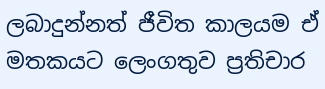ලබාදුන්නත් ජීවිත කාලයම ඒ මතකයට ලෙංගතුව ප්‍රතිචාර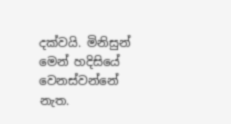දක්වයි. මිනිසුන් මෙන් හදිසියේ වෙනස්වන්නේ නැත.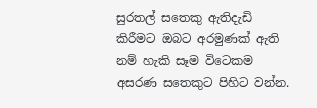සුරතල් සතෙකු ඇතිදැඩි කිරීමට ඔබට අරමුණක් ඇති නම් හැකි සෑම විටෙකම අසරණ සතෙකුට පිහිට වන්න.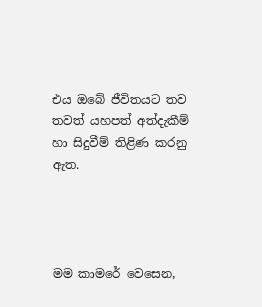එය ඔබේ ජීවිතයට තව තවත් යහපත් අත්දැකීම් හා සිදුවීම් තිළිණ කරනු ඇත.




මම කාමරේ වෙසෙන,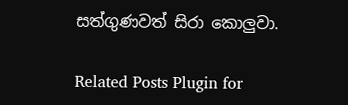සත්ගුණවත් සිරා කොලුවා.

Related Posts Plugin for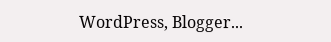WordPress, Blogger...